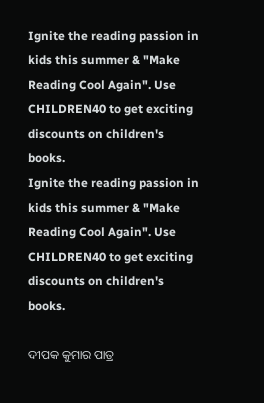Ignite the reading passion in kids this summer & "Make Reading Cool Again". Use CHILDREN40 to get exciting discounts on children's books.
Ignite the reading passion in kids this summer & "Make Reading Cool Again". Use CHILDREN40 to get exciting discounts on children's books.

ଦୀପକ କୁମାର ପାତ୍ର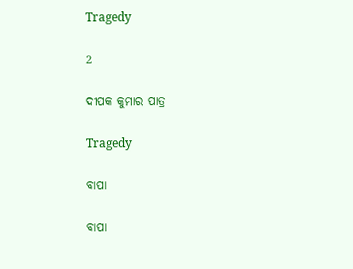Tragedy

2

ଦୀପକ କୁମାର ପାତ୍ର

Tragedy

ବାପା

ବାପା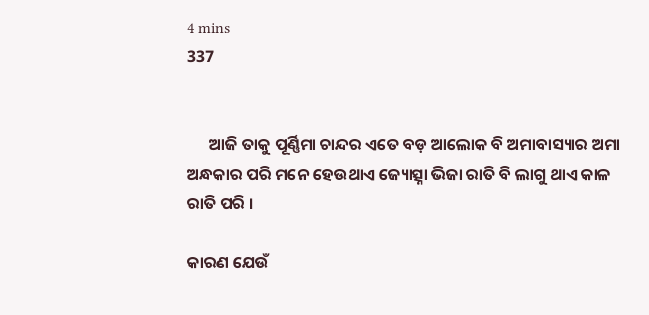4 mins
337


      ଆଜି ତାକୁ ପୂର୍ଣ୍ଣିମା ଚାନ୍ଦର ଏତେ ବଡ଼ ଆଲୋକ ବି ଅମାବାସ୍ୟାର ଅମା ଅନ୍ଧକାର ପରି ମନେ ହେଉଥାଏ ଜ୍ୟୋତ୍ସ୍ନା ଭିଜା ରାତି ବି ଲାଗୁ ଥାଏ କାଳ ରାତି ପରି ।

କାରଣ ଯେଉଁ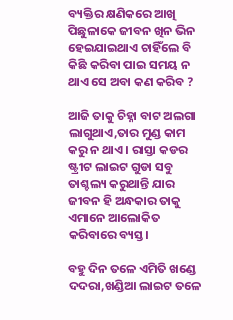ବ୍ୟକ୍ତିର କ୍ଷଣିକରେ ଆଖି ପିଛୁଳାକେ ଜୀବନ ଖିନ ଭିନ ହେଇଯାଇଥାଏ ଚାହିଁଲେ ବି କିଛି କରିବା ପାଇ ସମୟ ନ ଥାଏ ସେ ଅବା କଣ କରିବ ?

ଆଜି ତାକୁ ଚିହ୍ନା ବାଟ ଅଲଗା ଲାଗୁଥାଏ,ତାର ମୁଣ୍ଡ କାମ କରୁ ନ ଥାଏ । ରାସ୍ତା କଡର ଷ୍ଟ୍ରୀଟ ଲାଇଟ ଗୁଡା ସବୁ ତାଶ୍ଚଲ୍ୟ କରୁଥାନ୍ତି ଯାର ଜୀବନ ହି ଅନ୍ଧକାର ତାକୁ ଏମାନେ ଆଲୋକିତ କରିବାରେ ବ୍ୟସ୍ତ।

ବହୁ ଦିନ ତଳେ ଏମିତି ଖଣ୍ଡେ ଦଦରା,ଖଣ୍ଡିଆ ଲାଇଟ ତଳେ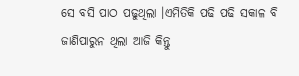ସେ ବସି ପାଠ ପଢୁଥିଲା ।ଏମିତିକି ପଢି ପଢି ସକାଳ ବି ଜାଣିପାରୁନ ଥିଲା ଆଜି କିନ୍ତୁ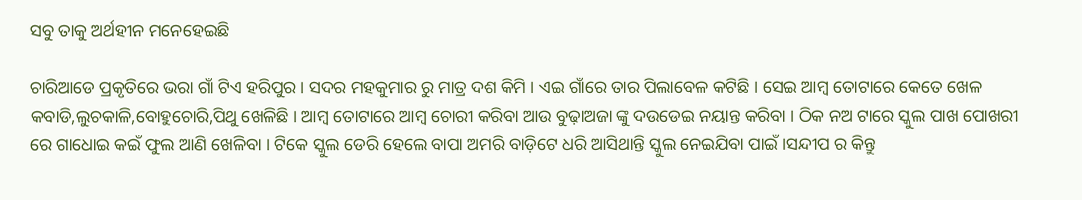ସବୁ ତାକୁ ଅର୍ଥହୀନ ମନେହେଇଛି

ଚାରିଆଡେ ପ୍ରକୃତିରେ ଭରା ଗାଁ ଟିଏ ହରିପୁର । ସଦର ମହକୁମାର ରୁ ମାତ୍ର ଦଶ କିମି । ଏଇ ଗାଁରେ ତାର ପିଲାବେଳ କଟିଛି । ସେଇ ଆମ୍ବ ତୋଟାରେ କେତେ ଖେଳ କବାଡି,ଲୁଚକାଳି,ବୋହୁଚୋରି,ପିଥୁ ଖେଳିଛି । ଆମ୍ବ ତୋଟାରେ ଆମ୍ବ ଚୋରୀ କରିବା ଆଉ ବୁଢ଼ାଅଜା ଙ୍କୁ ଦଉଡେଇ ନୟାନ୍ତ କରିବା । ଠିକ ନଅ ଟାରେ ସ୍କୁଲ ପାଖ ପୋଖରୀ ରେ ଗାଧୋଇ କଇଁ ଫୁଲ ଆଣି ଖେଳିବା । ଟିକେ ସ୍କୁଲ ଡେରି ହେଲେ ବାପା ଅମରି ବାଡ଼ିଟେ ଧରି ଆସିଥାନ୍ତି ସ୍କୁଲ ନେଇଯିବା ପାଇଁ ।ସନ୍ଦୀପ ର କିନ୍ତୁ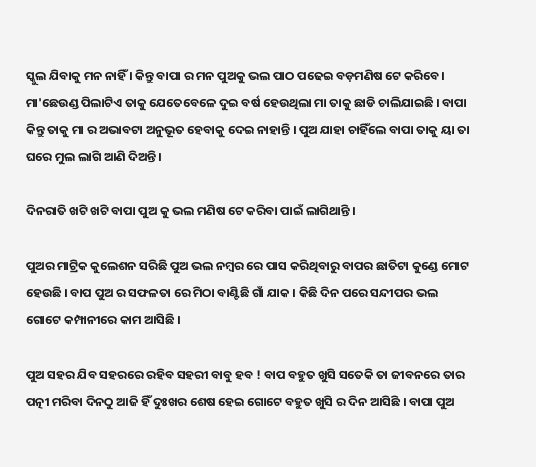ସ୍କୁଲ ଯିବାକୁ ମନ ନାହିଁ । କିନ୍ତୁ ବାପା ର ମନ ପୁଅକୁ ଭଲ ପାଠ ପଢେଇ ବଡ଼ମଣିଷ ଟେ କରିବେ। ମା'ଛେଉଣ୍ଡ ପିଲାଟିଏ ତାକୁ ଯେତେବେଳେ ଦୁଇ ବର୍ଷ ହେଉଥିଲା ମା ତାକୁ ଛାଡି ଚାଲିଯାଇଛି । ବାପା କିନ୍ତୁ ତାକୁ ମା ର ଅଭାବଟା ଅନୁଭୂତ ହେବାକୁ ଦେଇ ନାହାନ୍ତି । ପୁଅ ଯାହା ଚାହିଁଲେ ବାପା ତାକୁ ୟା ତା ଘରେ ମୁଲ ଲାଗି ଆଣି ଦିଅନ୍ତି ।

ଦିନରାତି ଖଟି ଖଟି ବାପା ପୁଅ କୁ ଭଲ ମଣିଷ ଟେ କରିବା ପାଇଁ ଲାଗିଥାନ୍ତି ।

ପୁଅର ମାଟ୍ରିକ କୁଲେଶନ ସରିଛି ପୁଅ ଭଲ ନମ୍ବର ରେ ପାସ କରିଥିବାରୁ ବାପର ଛାତିଟା କୁଣ୍ଡେ ମୋଟ ହେଉଛି । ବାପ ପୁଅ ର ସଫଳତା ରେ ମିଠା ବାଣ୍ଟିଛି ଗାଁ ଯାକ । କିଛି ଦିନ ପରେ ସନ୍ଦୀପର ଭଲ ଗୋଟେ କମ୍ପାନୀରେ କାମ ଆସିଛି ।

ପୁଅ ସହର ଯିବ ସହରରେ ରହିବ ସହରୀ ବାବୁ ହବ ! ବାପ ବହୁତ ଖୁସି ସତେକି ତା ଜୀବନରେ ତାର ପତ୍ନୀ ମରିବା ଦିନଠୁ ଆଜି ହିଁ ଦୁଃଖର ଶେଷ ହେଇ ଗୋଟେ ବହୁତ ଖୁସି ର ଦିନ ଆସିଛି । ବାପା ପୁଅ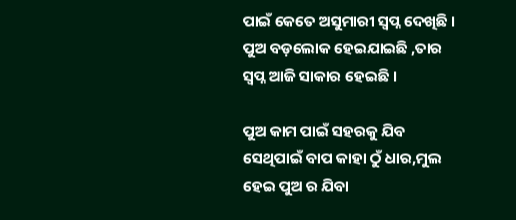ପାଇଁ କେତେ ଅସୁମାରୀ ସ୍ୱପ୍ନ ଦେଖିଛି । ପୁଅ ବଡ଼ଲୋକ ହେଇଯାଇଛି ,ତାର ସ୍ୱପ୍ନ ଆଜି ସାକାର ହେଇଛି ।

ପୁଅ କାମ ପାଇଁ ସହରକୁ ଯିବ ସେଥିପାଇଁ ବାପ କାହା ଠୁଁ ଧାର,ମୁଲ ହେଇ ପୁଅ ର ଯିବା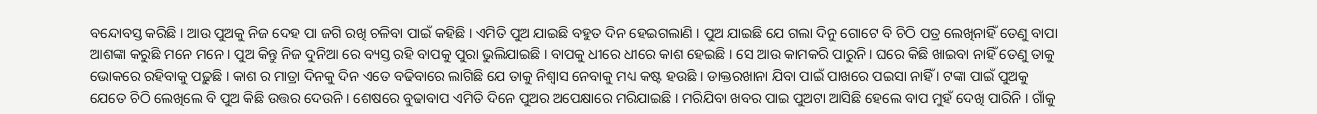ବନ୍ଦୋବସ୍ତ କରିଛି । ଆଉ ପୁଅକୁ ନିଜ ଦେହ ପା ଜଗି ରଖି ଚଳିବା ପାଇଁ କହିଛି । ଏମିତି ପୁଅ ଯାଇଛି ବହୁତ ଦିନ ହେଇଗଲାଣି । ପୁଅ ଯାଇଛି ଯେ ଗଲା ଦିନୁ ଗୋଟେ ବି ଚିଠି ପତ୍ର ଲେଖିନାହିଁ ତେଣୁ ବାପା ଆଶଙ୍କା କରୁଛି ମନେ ମନେ । ପୁଅ କିନ୍ତୁ ନିଜ ଦୁନିଆ ରେ ବ୍ୟସ୍ତ ରହି ବାପକୁ ପୁରା ଭୁଲିଯାଇଛି । ବାପକୁ ଧୀରେ ଧୀରେ କାଶ ହେଇଛି । ସେ ଆଉ କାମକରି ପାରୁନି। ଘରେ କିଛି ଖାଇବା ନାହିଁ ତେଣୁ ତାକୁ ଭୋକରେ ରହିବାକୁ ପଢ଼ୁଛି । କାଶ ର ମାତ୍ରା ଦିନକୁ ଦିନ ଏତେ ବଢିବାରେ ଲାଗିଛି ଯେ ତାକୁ ନିଶ୍ୱାସ ନେବାକୁ ମଧ୍ୟ କଷ୍ଟ ହଉଛି । ଡାକ୍ତରଖାନା ଯିବା ପାଇଁ ପାଖରେ ପଇସା ନାହିଁ । ଟଙ୍କା ପାଇଁ ପୁଅକୁ ଯେତେ ଚିଠି ଲେଖିଲେ ବି ପୁଅ କିଛି ଉତ୍ତର ଦେଉନି । ଶେଷରେ ବୁଢାବାପ ଏମିତି ଦିନେ ପୁଅର ଅପେକ୍ଷାରେ ମରିଯାଇଛି । ମରିଯିବା ଖବର ପାଇ ପୁଅଟା ଆସିଛି ହେଲେ ବାପ ମୁହଁ ଦେଖି ପାରିନି । ଗାଁକୁ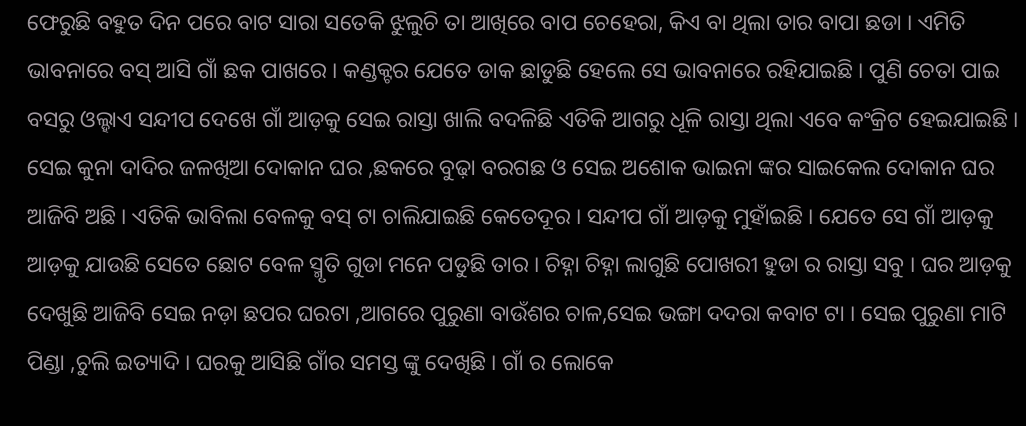ଫେରୁଛି ବହୁତ ଦିନ ପରେ ବାଟ ସାରା ସତେକି ଝୁଲୁଚି ତା ଆଖିରେ ବାପ ଚେହେରା, କିଏ ବା ଥିଲା ତାର ବାପା ଛଡା । ଏମିତି ଭାବନାରେ ବସ୍ ଆସି ଗାଁ ଛକ ପାଖରେ । କଣ୍ଡକ୍ଟର ଯେତେ ଡାକ ଛାଡୁଛି ହେଲେ ସେ ଭାବନାରେ ରହିଯାଇଛି । ପୁଣି ଚେତା ପାଇ ବସରୁ ଓଲ୍ହାଏ ସନ୍ଦୀପ ଦେଖେ ଗାଁ ଆଡ଼କୁ ସେଇ ରାସ୍ତା ଖାଲି ବଦଳିଛି ଏତିକି ଆଗରୁ ଧୂଳି ରାସ୍ତା ଥିଲା ଏବେ କଂକ୍ରିଟ ହେଇଯାଇଛି । ସେଇ କୁନା ଦାଦିର ଜଳଖିଆ ଦୋକାନ ଘର ,ଛକରେ ବୁଢ଼ା ବରଗଛ ଓ ସେଇ ଅଶୋକ ଭାଇନା ଙ୍କର ସାଇକେଲ ଦୋକାନ ଘର ଆଜିବି ଅଛି । ଏତିକି ଭାବିଲା ବେଳକୁ ବସ୍ ଟା ଚାଲିଯାଇଛି କେତେଦୂର । ସନ୍ଦୀପ ଗାଁ ଆଡ଼କୁ ମୁହାଁଇଛି । ଯେତେ ସେ ଗାଁ ଆଡ଼କୁ ଆଡ଼କୁ ଯାଉଛି ସେତେ ଛୋଟ ବେଳ ସ୍ମୃତି ଗୁଡା ମନେ ପଡୁଛି ତାର । ଚିହ୍ନା ଚିହ୍ନା ଲାଗୁଛି ପୋଖରୀ ହୁଡା ର ରାସ୍ତା ସବୁ । ଘର ଆଡ଼କୁ ଦେଖୁଛି ଆଜିବି ସେଇ ନଡ଼ା ଛପର ଘରଟା ,ଆଗରେ ପୁରୁଣା ବାଉଁଶର ଚାଳ,ସେଇ ଭଙ୍ଗା ଦଦରା କବାଟ ଟା । ସେଇ ପୁରୁଣା ମାଟି ପିଣ୍ଡା ,ଚୁଲି ଇତ୍ୟାଦି । ଘରକୁ ଆସିଛି ଗାଁର ସମସ୍ତ ଙ୍କୁ ଦେଖିଛି । ଗାଁ ର ଲୋକେ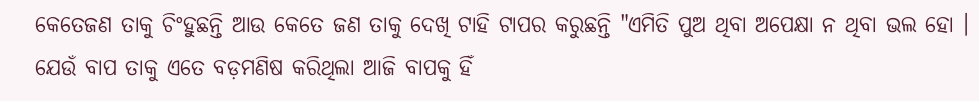କେତେଜଣ ତାକୁ ଚିଂହୁଛନ୍ତି ଆଉ କେତେ ଜଣ ତାକୁ ଦେଖି ଟାହି ଟାପର କରୁଛନ୍ତି "ଏମିତି ପୁଅ ଥିବା ଅପେକ୍ଷା ନ ଥିବା ଭଲ ହୋ । ଯେଉଁ ବାପ ତାକୁ ଏତେ ବଡ଼ମଣିଷ କରିଥିଲା ଆଜି ବାପକୁ ହିଁ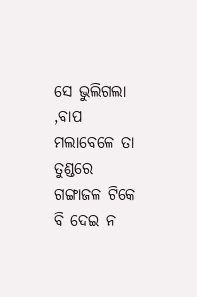ସେ ଭୁଲିଗଲା ,ବାପ ମଲାବେଳେ ତା ତୁଣ୍ଡରେ ଗଙ୍ଗାଜଳ ଟିକେ ବି ଦେଇ ନ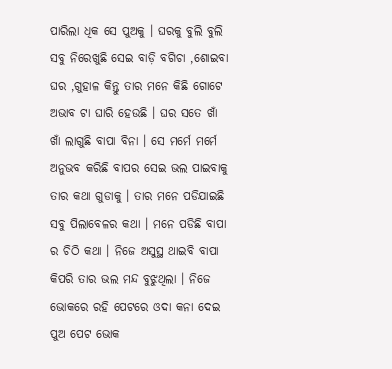ପାରିଲା ଧିକ ସେ ପୁଅକୁ । ଘରକୁ ବୁଲି ବୁଲି ସବୁ ନିରେଖୁଛି ସେଇ ବାଡ଼ି ବଗିଚା ,ଶୋଇବା ଘର ,ଗୁହାଳ କିନ୍ତୁ ତାର ମନେ କିଛି ଗୋଟେ ଅଭାବ ଟା ଘାରି ହେଉଛି । ଘର ସତେ ଖାଁ ଖାଁ ଲାଗୁଛି ବାପା ବିନା । ସେ ମର୍ମେ ମର୍ମେ ଅନୁଭବ କରିଛି ବାପର ସେଇ ଭଲ ପାଇବାକୁ ତାର କଥା ଗୁଡାକୁ । ତାର ମନେ ପଡିଯାଇଛି ସବୁ ପିଲାବେଳର କଥା । ମନେ ପଡିଛି ବାପା ର ଚିଠି କଥା । ନିଜେ ଅସୁସ୍ଥ ଥାଇବି ବାପା କିପରି ତାର ଭଲ ମନ୍ଦ ବୁଝୁଥିଲା । ନିଜେ ଭୋକରେ ରହି ପେଟରେ ଓଦା କନା ଦେଇ ପୁଅ ପେଟ ଭୋକ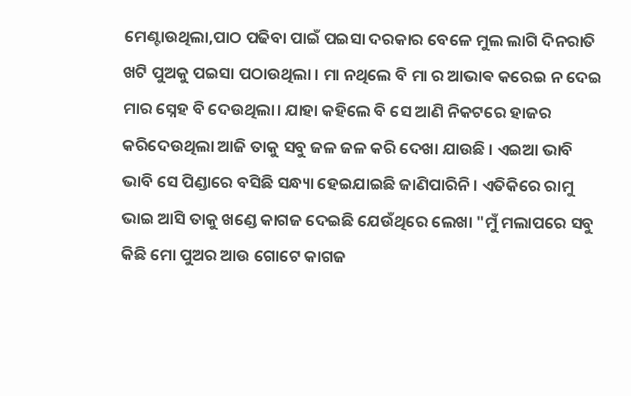ମେଣ୍ଟାଉଥିଲା,ପାଠ ପଢିବା ପାଇଁ ପଇସା ଦରକାର ବେଳେ ମୁଲ ଲାଗି ଦିନରାତି ଖଟି ପୁଅକୁ ପଇସା ପଠାଉଥିଲା । ମା ନଥିଲେ ବି ମା ର ଆଭାଵ କରେଇ ନ ଦେଇ ମାର ସ୍ନେହ ବି ଦେଉଥିଲା। ଯାହା କହିଲେ ବି ସେ ଆଣି ନିକଟରେ ହାଜର କରିଦେଉଥିଲା ଆଜି ତାକୁ ସବୁ ଜଳ ଜଳ କରି ଦେଖା ଯାଉଛି । ଏଇଆ ଭାବି ଭାବି ସେ ପିଣ୍ଡାରେ ବସିଛି ସନ୍ଧ୍ୟା ହେଇଯାଇଛି ଜାଣିପାରିନି । ଏତିକିରେ ରାମୁ ଭାଇ ଆସି ତାକୁ ଖଣ୍ଡେ କାଗଜ ଦେଇଛି ଯେଉଁଥିରେ ଲେଖା "ମୁଁ ମଲାପରେ ସବୁ କିଛି ମୋ ପୁଅର ଆଉ ଗୋଟେ କାଗଜ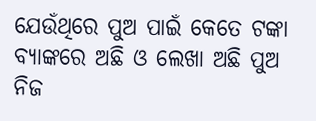ଯେଉଁଥିରେ ପୁଅ ପାଇଁ କେତେ ଟଙ୍କା ବ୍ୟାଙ୍କରେ ଅଛି ଓ ଲେଖା ଅଛି ପୁଅ ନିଜ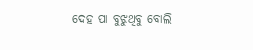ଦେହ ପା ବୁଝୁଥିବୁ ବୋଲି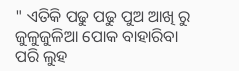" ଏତିକି ପଢୁ ପଢୁ ପୁଅ ଆଖି ରୁ ଜୁଳୁଜୁଳିଆ ପୋକ ବାହାରିବା ପରି ଲୁହ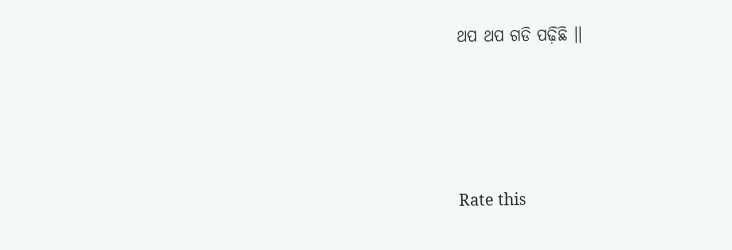ଥପ ଥପ ଗଡି ପଢ଼ିଛି ।।




Rate this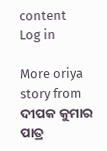content
Log in

More oriya story from ଦୀପକ କୁମାର ପାତ୍ର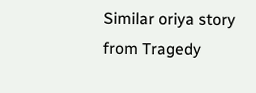Similar oriya story from Tragedy